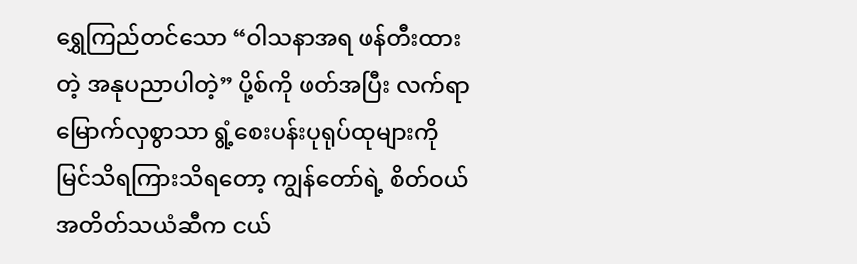ရွှေကြည်တင်သော “ဝါသနာအရ ဖန်တီးထားတဲ့ အနုပညာပါတဲ့” ပို့စ်ကို ဖတ်အပြီး လက်ရာမြောက်လှစွာသာ ရွံ့စေးပန်းပုရုပ်ထုများကို မြင်သိရကြားသိရတော့ ကျွန်တော်ရဲ့ စိတ်ဝယ် အတိတ်သယံဆီက ငယ်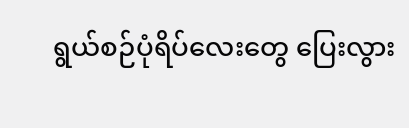ရွယ်စဉ်ပုံရိပ်လေးတွေ ပြေးလွား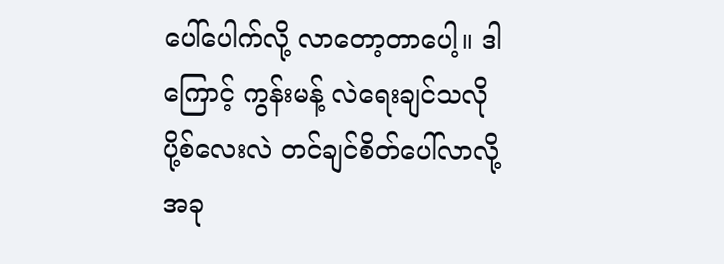ပေါ်ပေါက်လို့ လာတော့တာပေါ့။ ဒါကြောင့် ကွန်းမန့် လဲရေးချင်သလို ပို့စ်လေးလဲ တင်ချင်စိတ်ပေါ်လာလို့ အခု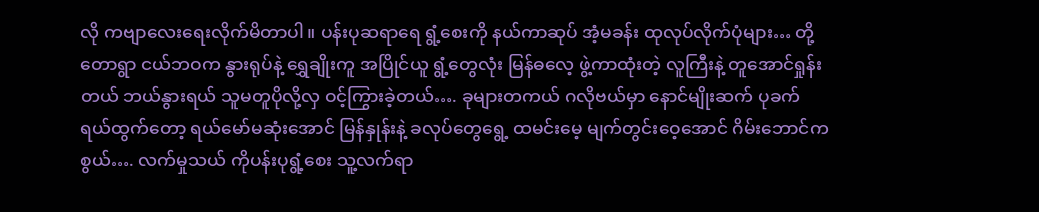လို ကဗျာလေးရေးလိုက်မိတာပါ။ ပန်းပုဆရာရေ ရွံ့စေးကို နယ်ကာဆုပ် အံ့မခန်း ထုလုပ်လိုက်ပုံများ… တို့တောရွာ ငယ်ဘဝက နွားရုပ်နဲ့ ရွှေချိုးကူ အပြိုင်ယူ ရွံ့တွေလုံး မြန်ဓလေ့ ဖွဲ့ကာထုံးတဲ့ လူကြီးနဲ့ တူအောင်ရှုန်းတယ် ဘယ်နွားရယ် သူမတူပိုလို့လှ ဝင့်ကြွားခဲ့တယ်…. ခုများတကယ် ဂလိုဗယ်မှာ နောင်မျိုးဆက် ပုခက်ရယ်ထွက်တော့ ရယ်မော်မဆုံးအောင် မြန်နှုန်းနဲ့ ခလုပ်တွေရွေ့ ထမင်းမေ့ မျက်တွင်းဝေ့အောင် ဂိမ်းဘောင်ကစွယ်…. လက်မှုသယ် ကိုပန်းပုရွံ့စေး သူ့လက်ရာ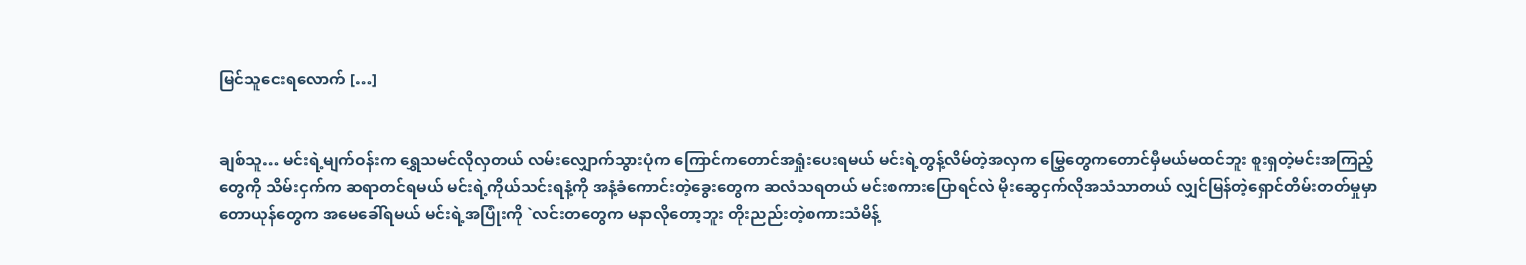မြင်သူငေးရလောက် […]


ချစ်သူ… မင်းရဲ့မျက်ဝန်းက ရွှေသမင်လိုလှတယ် လမ်းလျှောက်သွားပုံက ကြောင်ကတောင်အရှုံးပေးရမယ် မင်းရဲ့တွန့်လိမ်တဲ့အလှက မြွှေတွေကတောင်မှီမယ်မထင်ဘူး စူးရှတဲ့မင်းအကြည့်တွေကို သိမ်းငှက်က ဆရာတင်ရမယ် မင်းရဲ့ကိုယ်သင်းရနံ့ကို အနံ့ခံကောင်းတဲ့ခွေးတွေက ဆလံသရတယ် မင်းစကားပြောရင်လဲ မိုးဆွေငှက်လိုအသံသာတယ် လျှင်မြန်တဲ့ရှောင်တိမ်းတတ်မှုမှာ တောယုန်တွေက အမေခေါ်ရမယ် မင်းရဲ့အပြုံးကို `လင်းတတွေက မနာလိုတော့ဘူး တိုးညည်းတဲ့စကားသံမိန့်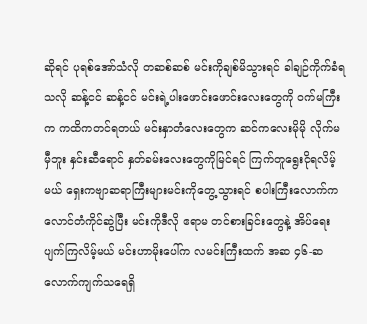ဆိုရင် ပုရစ်အော်သံလို တဆစ်ဆစ် မင်းကိုချစ်မိသွားရင် ခါချဉ်ကိုက်ခံရသလို ဆန့်ငင် ဆန့်ငင် မင်းရဲ့ပါးဖောင်းဖောင်းလေးတွေကို ဝက်မကြီးက ကထိကတင်ရတယ် မင်းနှာတံလေးတွေက ဆင်ကလေးမိုမို လိုက်မမှီဘူး နှင်းဆီရောင် နှတ်ခမ်းလေးတွေကိုမြင်ရင် ကြက်တူရွေးငိုရလိမ့်မယ် ရှေးကဗျာဆရာကြီးများမင်းကိုတွေ့သွားရင် စပါးကြီးလောက်ကလောင်တံကိုင်ဆွဲပြီး မင်းကိုဒီလို ဧရာမ တင်စားခြင်းတွေနဲ့ အိပ်ရေးပျက်ကြလိမ့်မယ် မင်းဟာမိုးပေါ်က လမင်းကြီးထက် အဆ ၄၆-ဆလောက်ကျက်သရေရှိ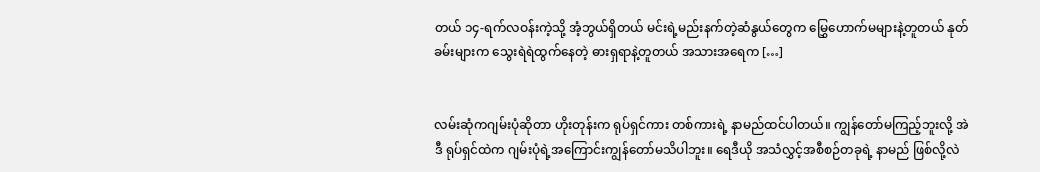တယ် ၁၄-ရက်လဝန်းကဲ့သို့ အံ့ဘွယ်ရှိတယ် မင်းရဲ့မည်းနက်တဲ့ဆံနွယ်တွေက မြွှေဟောက်မများနဲ့တူတယ် နုတ်ခမ်းများက သွေးရဲရဲထွက်နေတဲ့ ဓားရှရာနဲ့တူတယ် အသားအရေက […]


လမ်းဆုံကဂျမ်းပုံဆိုတာ ဟိုးတုန်းက ရုပ်ရှင်ကား တစ်ကားရဲ့ နာမည်ထင်ပါတယ်။ ကျွန်တော်မကြည့်ဘူးလို့ အဲဒီ ရုပ်ရှင်ထဲက ဂျမ်းပုံရဲ့အကြောင်းကျွန်တော်မသိပါဘူး။ ရေဒီယို အသံလွှင့်အစီစဉ်တခုရဲ့ နာမည် ဖြစ်လို့လဲ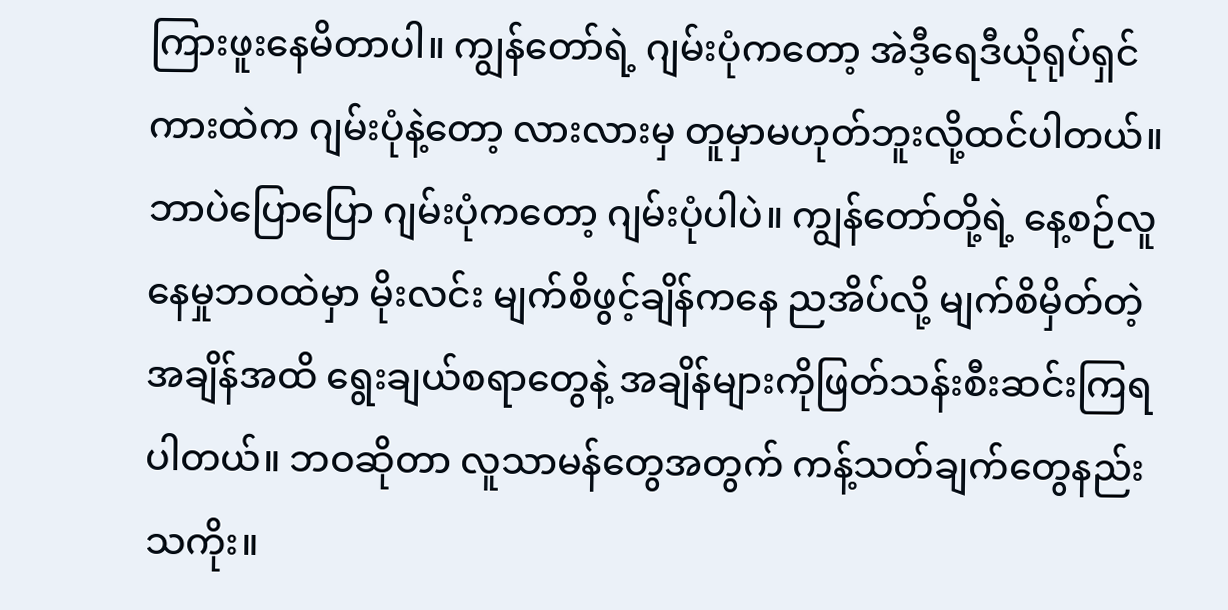ကြားဖူးနေမိတာပါ။ ကျွန်တော်ရဲ့ ဂျမ်းပုံကတော့ အဲဒီ့ရေဒီယိုရုပ်ရှင်ကားထဲက ဂျမ်းပုံနဲ့တော့ လားလားမှ တူမှာမဟုတ်ဘူးလို့ထင်ပါတယ်။ ဘာပဲပြောပြော ဂျမ်းပုံကတော့ ဂျမ်းပုံပါပဲ။ ကျွန်တော်တို့ရဲ့ နေ့စဉ်လူနေမှုဘဝထဲမှာ မိုးလင်း မျက်စိဖွင့်ချိန်ကနေ ညအိပ်လို့ မျက်စိမှိတ်တဲ့ အချိန်အထိ ရွေးချယ်စရာတွေနဲ့ အချိန်များကိုဖြတ်သန်းစီးဆင်းကြရပါတယ်။ ဘဝဆိုတာ လူသာမန်တွေအတွက် ကန့်သတ်ချက်တွေနည်းသကိုး။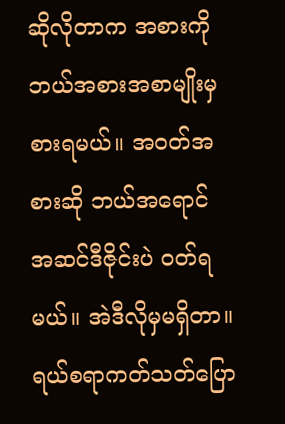ဆိုလိုတာက အစားကို ဘယ်အစားအစာမျိုးမှစားရမယ်။ အဝတ်အစားဆို ဘယ်အရောင် အဆင်ဒီဇိုင်းပဲ ဝတ်ရမယ်။ အဲဒီလိုမှမရှိတာ။ ရယ်စရာကတ်သတ်ပြော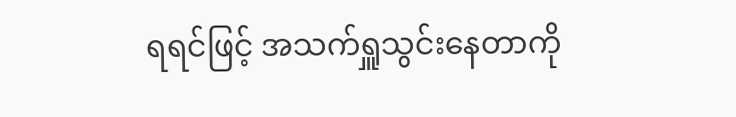ရရင်ဖြင့် အသက်ရှူသွင်းနေတာကို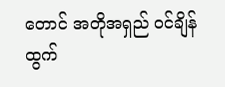တောင် အတိုအရှည် ဝင်ချိန်ထွက်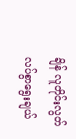ချိန် လူတိုင်းလွတ်လပ်စွာရွေးချယ်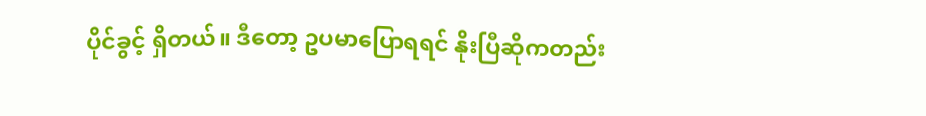ပိုင်ခွင့် ရှိတယ်။ ဒီတော့ ဥပမာပြောရရင် နိုးပြီဆိုကတည်း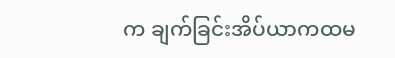က ချက်ခြင်းအိပ်ယာကထမ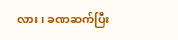လား၊ ခဏဆက်ပြီး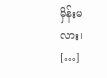မှိန်းမလား၊ […]